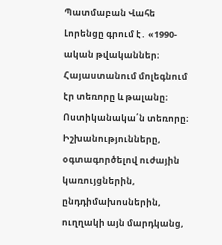Պատմաբան Վահե Լորենցը գրում է․ «1990-ական թվականներ։ Հայաստանում մոլեգնում էր տեռորը և թալանը։ Ոստիկանակա՛ն տեռորը։ Իշխանությունները, օգտագործելով ուժային կառույցներին, ընդդիմախոսներին, ուղղակի այն մարդկանց,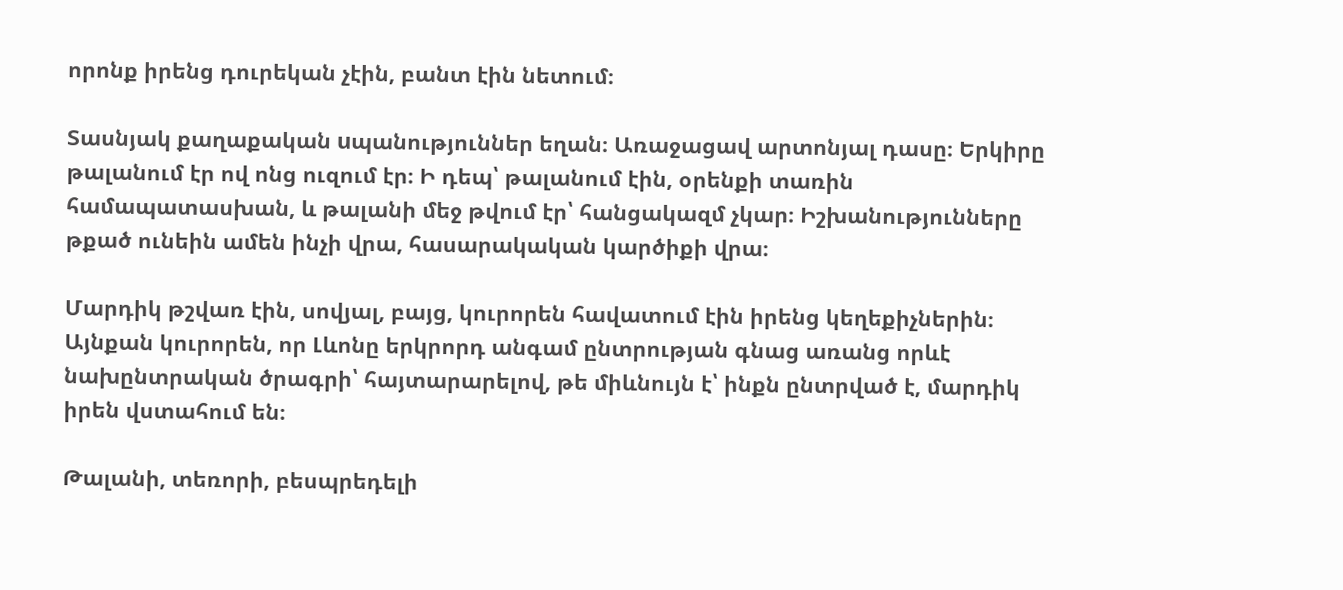որոնք իրենց դուրեկան չէին, բանտ էին նետում։

Տասնյակ քաղաքական uպանություններ եղան։ Առաջացավ արտոնյալ դասը։ Երկիրը թալանում էր ով ոնց ուզում էր։ Ի դեպ՝ թալանում էին, օրենքի տառին համապատասխան, և թալանի մեջ թվում էր՝ հանցակազմ չկար։ Իշխանությունները թքած ունեին ամեն ինչի վրա, հասարակական կարծիքի վրա։

Մարդիկ թշվառ էին, սովյալ, բայց, կուրորեն հավատում էին իրենց կեղեքիչներին։ Այնքան կուրորեն, որ Լևոնը երկրորդ անգամ ընտրության գնաց առանց որևէ նախընտրական ծրագրի՝ հայտարարելով, թե միևնույն է՝ ինքն ընտրված է, մարդիկ իրեն վստահում են։

Թալանի, տեռորի, բեսպրեդելի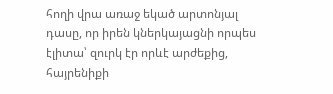հողի վրա առաջ եկած արտոնյալ դասը, որ իրեն կներկայացնի որպես էլիտա՝ զուրկ էր որևէ արժեքից, հայրենիքի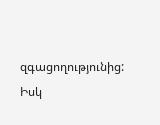զգացողությունից: Իսկ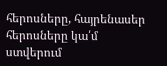հերոսները, հայրենասեր հերոսները կա՛մ ստվերում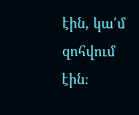էին, կա՛մ զոհվում էին։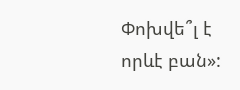Փոխվե՞լ է որևէ բան»: